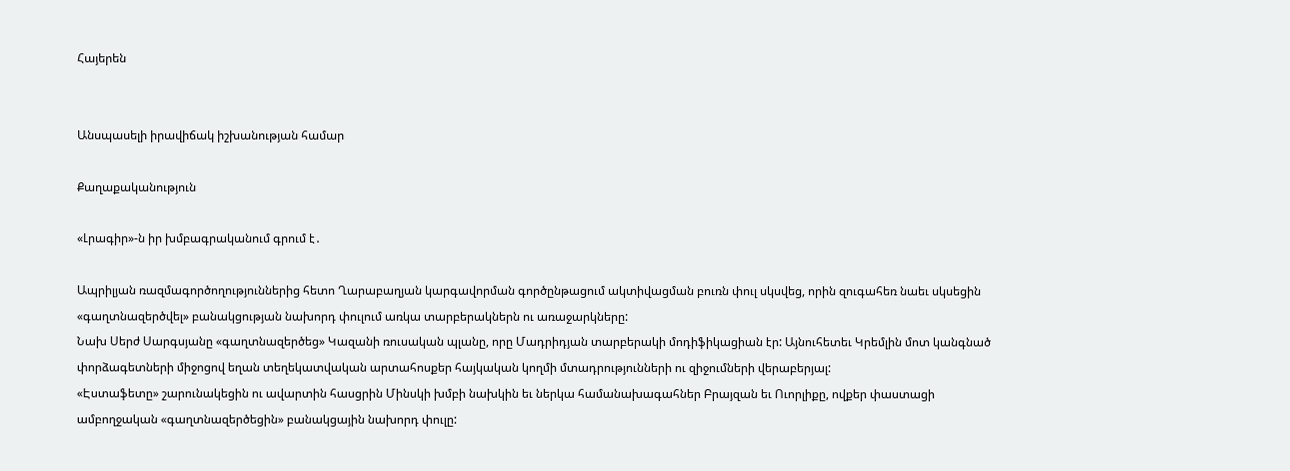Հայերեն


Անսպասելի իրավիճակ իշխանության համար

Քաղաքականություն

«Լրագիր»-ն իր խմբագրականում գրում է․

Ապրիլյան ռազմագործողություններից հետո Ղարաբաղյան կարգավորման գործընթացում ակտիվացման բուռն փուլ սկսվեց, որին զուգահեռ նաեւ սկսեցին «գաղտնազերծվել» բանակցության նախորդ փուլում առկա տարբերակներն ու առաջարկները:
Նախ Սերժ Սարգսյանը «գաղտնազերծեց» Կազանի ռուսական պլանը, որը Մադրիդյան տարբերակի մոդիֆիկացիան էր: Այնուհետեւ Կրեմլին մոտ կանգնած փորձագետների միջոցով եղան տեղեկատվական արտահոսքեր հայկական կողմի մտադրությունների ու զիջումների վերաբերյալ:
«Էստաֆետը» շարունակեցին ու ավարտին հասցրին Մինսկի խմբի նախկին եւ ներկա համանախագահներ Բրայզան եւ Ուորլիքը, ովքեր փաստացի ամբողջական «գաղտնազերծեցին» բանակցային նախորդ փուլը: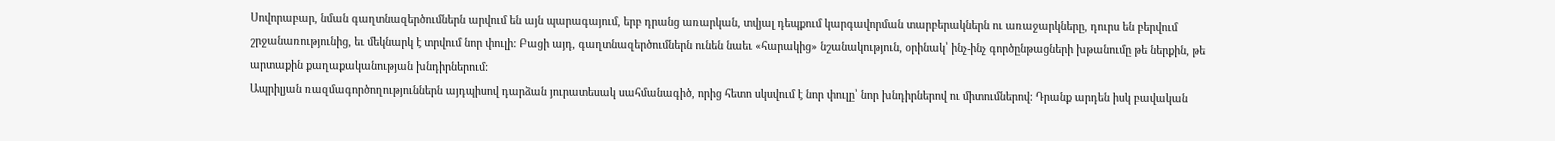Սովորաբար, նման գաղտնազերծումներն արվում են այն պարագայում, երբ դրանց առարկան, տվյալ դեպքում կարգավորման տարբերակներն ու առաջարկները, դուրս են բերվում շրջանառությունից, եւ մեկնարկ է տրվում նոր փուլի: Բացի այդ, գաղտնազերծումներն ունեն նաեւ «հարակից» նշանակություն, օրինակ՝ ինչ-ինչ գործընթացների խթանումը թե ներքին, թե արտաքին քաղաքականության խնդիրներում:
Ապրիլյան ռազմագործողություններն այդպիսով դարձան յուրատեսակ սահմանագիծ, որից հետո սկսվում է նոր փուլը՝ նոր խնդիրներով ու միտումներով: Դրանք արդեն իսկ բավական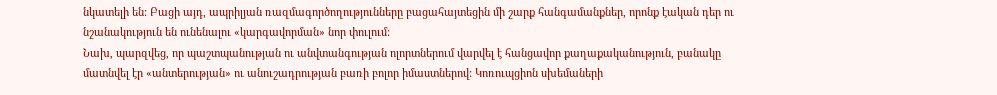նկատելի են: Բացի այդ, ապրիլյան ռազմագործողությունները բացահայտեցին մի շարք հանգամանքներ, որոնք էական դեր ու նշանակություն են ունենալու «կարգավորման» նոր փուլում:
Նախ, պարզվեց, որ պաշտպանության ու անվտանգության ոլորտներում վարվել է հանցավոր քաղաքականություն, բանակը մատնվել էր «անտերության» ու անուշադրության բառի բոլոր իմաստներով: Կոռուպցիոն սխեմաների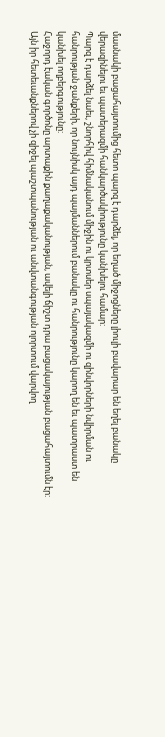մասնակի բացահայտումից հետո պարզ է դարձել, որ եղած միջոցները լիուլի բավարար են եղել բանակը վերազինելու եւ պատերազմի հանկարծակիությունը կանխելու համար:
Պարզ է դարձել նաեւ, շնորհիվ հիմնականում միջին ու կրտսեր սպայակազմի ու զինվորների նվիրման ու հանրության ջանքերի, որ նույնիսկ այդ պայմաններում բանակը ու հանրությունը կարող են եւ պատրաստ են կանխել ողբերգությունը:
Հաջորդ էական գործոնը արտաքին քաղաքականության, ավելի ճիշտ դրա բացակայության բացահայտումն էր: Այն իր հետեւանքներով չի զիջել պաշտպանության ու անվտանգության ոլորտում վարվող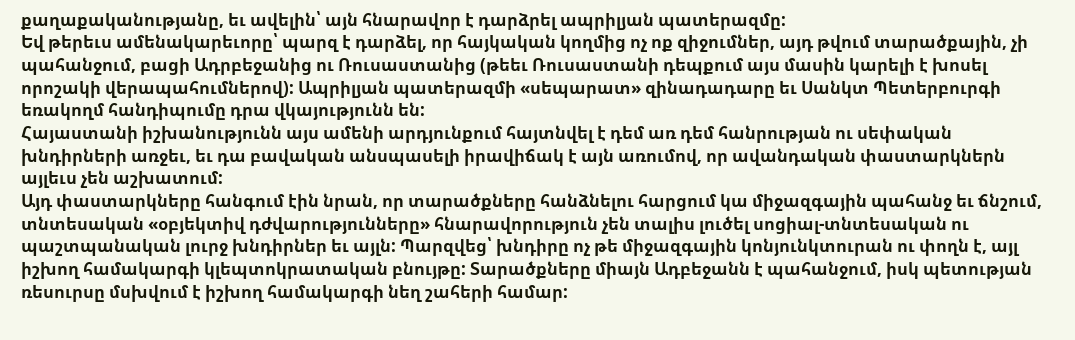քաղաքականությանը, եւ ավելին՝ այն հնարավոր է դարձրել ապրիլյան պատերազմը:
Եվ թերեւս ամենակարեւորը՝ պարզ է դարձել, որ հայկական կողմից ոչ ոք զիջումներ, այդ թվում տարածքային, չի պահանջում, բացի Ադրբեջանից ու Ռուսաստանից (թեեւ Ռուսաստանի դեպքում այս մասին կարելի է խոսել որոշակի վերապահումներով): Ապրիլյան պատերազմի «սեպարատ» զինադադարը եւ Սանկտ Պետերբուրգի եռակողմ հանդիպումը դրա վկայությունն են:
Հայաստանի իշխանությունն այս ամենի արդյունքում հայտնվել է դեմ առ դեմ հանրության ու սեփական խնդիրների առջեւ, եւ դա բավական անսպասելի իրավիճակ է այն առումով, որ ավանդական փաստարկներն այլեւս չեն աշխատում:
Այդ փաստարկները հանգում էին նրան, որ տարածքները հանձնելու հարցում կա միջազգային պահանջ եւ ճնշում, տնտեսական «օբյեկտիվ դժվարությունները» հնարավորություն չեն տալիս լուծել սոցիալ-տնտեսական ու պաշտպանական լուրջ խնդիրներ եւ այլն: Պարզվեց՝ խնդիրը ոչ թե միջազգային կոնյունկտուրան ու փողն է, այլ իշխող համակարգի կլեպտոկրատական բնույթը: Տարածքները միայն Ադբեջանն է պահանջում, իսկ պետության ռեսուրսը մսխվում է իշխող համակարգի նեղ շահերի համար: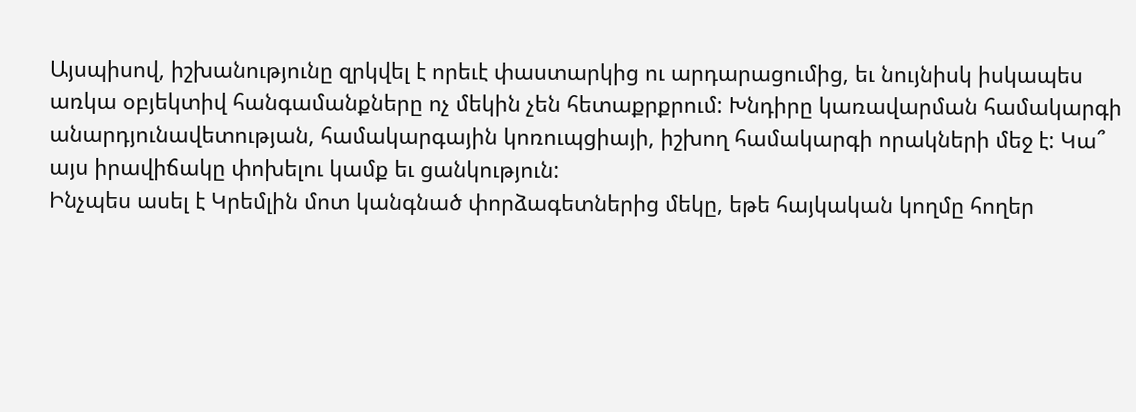Այսպիսով, իշխանությունը զրկվել է որեւէ փաստարկից ու արդարացումից, եւ նույնիսկ իսկապես առկա օբյեկտիվ հանգամանքները ոչ մեկին չեն հետաքրքրում: Խնդիրը կառավարման համակարգի անարդյունավետության, համակարգային կոռուպցիայի, իշխող համակարգի որակների մեջ է: Կա՞ այս իրավիճակը փոխելու կամք եւ ցանկություն:
Ինչպես ասել է Կրեմլին մոտ կանգնած փորձագետներից մեկը, եթե հայկական կողմը հողեր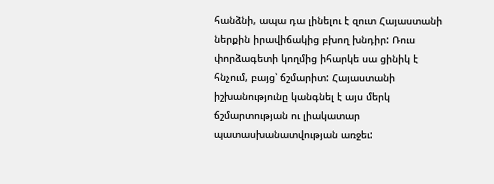հանձնի, ապա դա լինելու է զուտ Հայաստանի ներքին իրավիճակից բխող խնդիր: Ռուս փորձագետի կողմից իհարկե սա ցինիկ է հնչում, բայց՝ ճշմարիտ: Հայաստանի իշխանությունը կանգնել է այս մերկ ճշմարտության ու լիակատար պատասխանատվության առջեւ: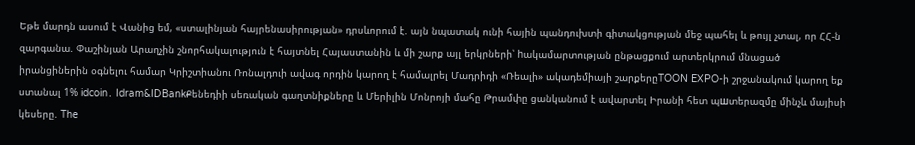Եթե մարդն ասում է Վանից եմ, «ստալինյան հայրենասիրության» դրսևորում է. այն նպատակ ունի հային պանդուխտի գիտակցության մեջ պահել և թույլ չտալ, որ ՀՀ-ն զարգանա. Փաշինյան Արաղչին շնորհակալություն է հայտնել Հայաստանին և մի շարք այլ երկրների՝ hակամարտության ընթացքում արտերկրում մնացած իրանցիներին օգնելու համար Կրիշտիանու Ռոնալդուի ավագ որդին կարող է համալրել Մադրիդի «Ռեալի» ակադեմիայի շարքերըTOON EXPO-ի շրջանակում կարող եք ստանալ 1% idcoin․ Idram&IDBankՔենեդիի սեռական գաղտնիքները և Մերիլին Մոնրոյի մահը Թրամփը ցանկանում է ավարտել Իրանի հետ պшտերազմը մինչև մայիսի կեսերը. The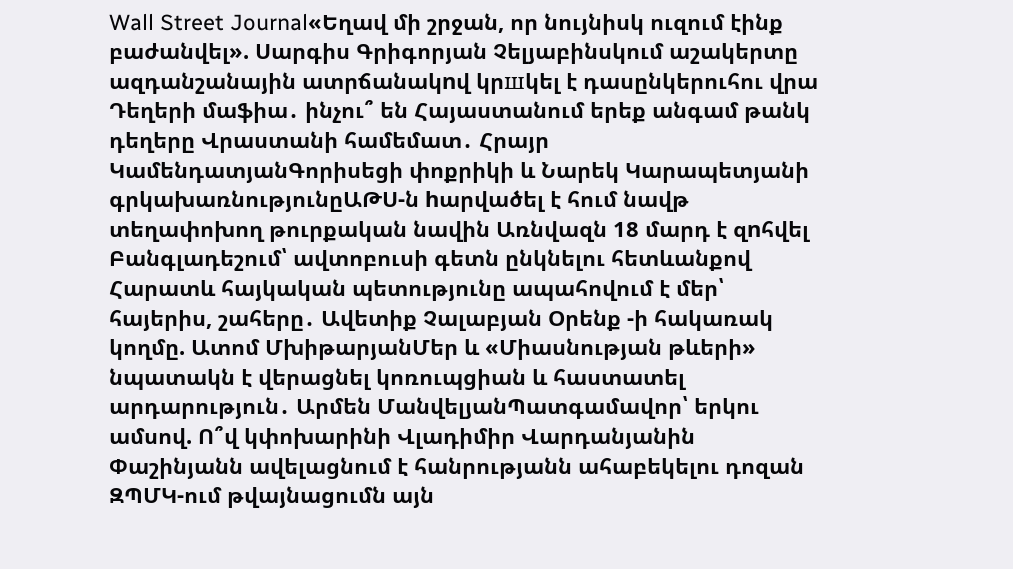Wall Street Journal«Եղավ մի շրջան, որ նույնիսկ ուզում էինք բաժանվել». Սարգիս Գրիգորյան Չելյաբինսկում աշակերտը ազդանշանային ատրճանակnվ կրшկել է դասընկերուհու վրա Դեղերի մաֆիա․ ինչու՞ են Հայաստանում երեք անգամ թանկ դեղերը Վրաստանի համեմատ․ Հրայր ԿամենդատյանԳորիսեցի փոքրիկի և Նարեկ Կարապետյանի գրկախառնությունըԱԹՍ-ն hարվածել է հում նավթ տեղափոխող թուրքական նավին Առնվազն 18 մարդ է զnհվել Բանգլադեշում՝ ավտոբուսի գետն ընկնելու հետևանքով Հարատև հայկական պետությունը ապահովում է մեր՝ հայերիս, շահերը․ Ավետիք Չալաբյան Օրենք -ի հակառակ կողմը. Ատոմ ՄխիթարյանՄեր և «Միասնության թևերի» նպատակն է վերացնել կոռուպցիան և հաստատել արդարություն․ Արմեն ՄանվելյանՊատգամավոր՝ երկու ամսով. Ո՞վ կփոխարինի Վլադիմիր Վարդանյանին Փաշինյանն ավելացնում է հանրությանն ահաբեկելու դոզան ԶՊՄԿ-ում թվայնացումն այն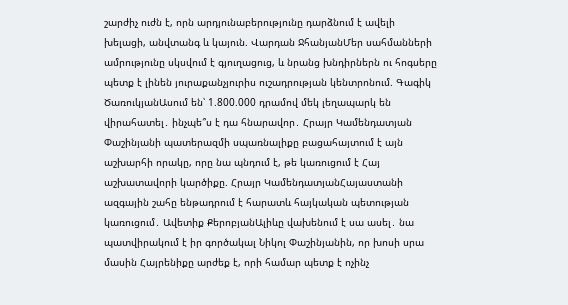շարժիչ ուժն է, որն արդյունաբերությունը դարձնում է ավելի խելացի, անվտանգ և կայուն. Վարդան ՋհանյանՄեր սահմանների ամրությունը սկսվում է գյուղացուց, և նրանց խնդիրներն ու հոգսերը պետք է լինեն յուրաքանչյուրիս ուշադրության կենտրոնում. Գագիկ ԾառուկյանԱսում են՝ 1.800.000 դրամով մեկ լեղապարկ են վիրահատել․ ինչպե՞ս է դա հնարավոր․ Հրայր Կամենդատյան Փաշինյանի պատերազմի սպառնալիքը բացահայտում է այն աշխարհի որակը, որը նա պնդում է, թե կառուցում է Հայ աշխատավորի կարծիքը. Հրայր ԿամենդատյանՀայաստանի ազգային շահը ենթադրում է հարատև հայկական պետության կառուցում․ Ավետիք ՔերոբյանԱլիևը վախենում է սա ասել․ նա պատվիրակում է իր գործակալ Նիկոլ Փաշինյանին, որ խոսի սրա մասին Հայրենիքը արժեք է, որի համար պետք է ոչինչ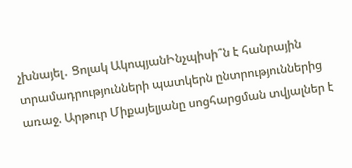չխնայել․ Ցոլակ ԱկոպյանԻնչպիսի՞ն է հանրային տրամադրությունների պատկերն ընտրություններից առաջ. Արթուր Միքայելյանը սոցհարցման տվյալներ է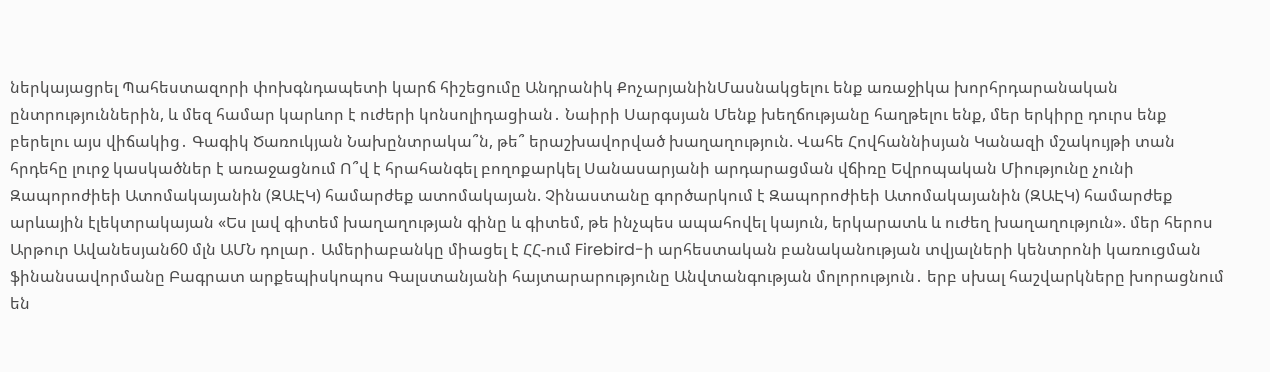ներկայացրել Պահեստազորի փոխգնդապետի կարճ հիշեցումը Անդրանիկ ՔոչարյանինՄասնակցելու ենք առաջիկա խորհրդարանական ընտրություններին, և մեզ համար կարևոր է ուժերի կոնսոլիդացիան․ Նաիրի Սարգսյան Մենք խեղճությանը հաղթելու ենք, մեր երկիրը դուրս ենք բերելու այս վիճակից․ Գագիկ Ծառուկյան Նախընտրակա՞ն, թե՞ երաշխավորված խաղաղություն. Վահե Հովհաննիսյան Կանազի մշակույթի տան հրդեհը լուրջ կասկածներ է առաջացնում Ո՞վ է հրահանգել բողոքարկել Սանասարյանի արդարացման վճիռը Եվրոպական Միությունը չունի Զապորոժիեի Ատոմակայանին (ԶԱԷԿ) համարժեք ատոմակայան. Չինաստանը գործարկում է Զապորոժիեի Ատոմակայանին (ԶԱԷԿ) համարժեք արևային էլեկտրակայան «Ես լավ գիտեմ խաղաղության գինը և գիտեմ, թե ինչպես ապահովել կայուն, երկարատև և ուժեղ խաղաղություն». մեր հերոս Արթուր Ավանեսյան60 մլն ԱՄՆ դոլար․ Ամերիաբանկը միացել է ՀՀ-ում Firebird-ի արհեստական բանականության տվյալների կենտրոնի կառուցման ֆինանսավորմանը Բագրատ արքեպիսկոպոս Գալստանյանի հայտարարությունը Անվտանգության մոլորություն․ երբ սխալ հաշվարկները խորացնում են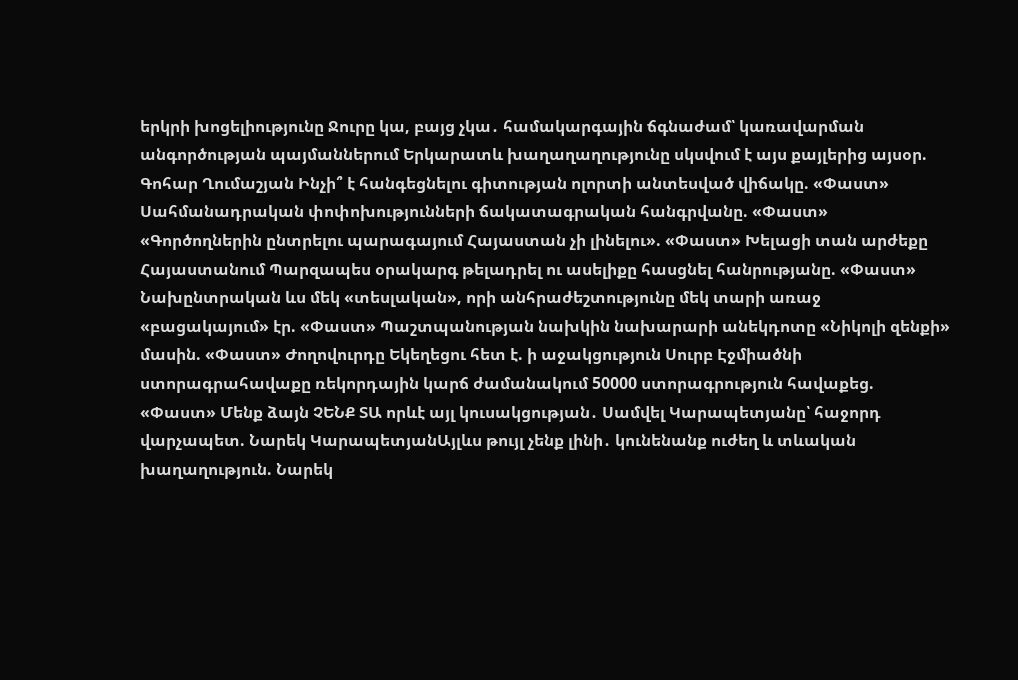երկրի խոցելիությունը Ջուրը կա, բայց չկա․ համակարգային ճգնաժամ՝ կառավարման անգործության պայմաններում Երկարատև խաղաղաղությունը սկսվում է այս քայլերից այսօր. Գոհար Ղումաշյան Ինչի՞ է հանգեցնելու գիտության ոլորտի անտեսված վիճակը. «Փաստ» Սահմանադրական փոփոխությունների ճակատագրական հանգրվանը. «Փաստ» «Գործողներին ընտրելու պարագայում Հայաստան չի լինելու». «Փաստ» Խելացի տան արժեքը Հայաստանում Պարզապես օրակարգ թելադրել ու ասելիքը հասցնել հանրությանը. «Փաստ» Նախընտրական ևս մեկ «տեսլական», որի անհրաժեշտությունը մեկ տարի առաջ «բացակայում» էր. «Փաստ» Պաշտպանության նախկին նախարարի անեկդոտը «Նիկոլի զենքի» մասին. «Փաստ» Ժողովուրդը Եկեղեցու հետ է. ի աջակցություն Սուրբ Էջմիածնի ստորագրահավաքը ռեկորդային կարճ ժամանակում 50000 ստորագրություն հավաքեց. «Փաստ» Մենք ձայն ՉԵՆՔ ՏԱ որևէ այլ կուսակցության․ Սամվել Կարապետյանը՝ հաջորդ վարչապետ. Նարեկ ԿարապետյանԱյլևս թույլ չենք լինի․ կունենանք ուժեղ և տևական խաղաղություն. Նարեկ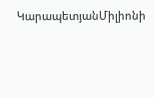ԿարապետյանՄիլիոնի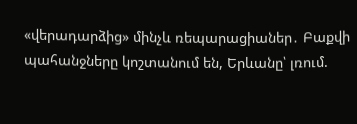«վերադարձից» մինչև ռեպարացիաներ․ Բաքվի պահանջները կոշտանում են, Երևանը՝ լռում.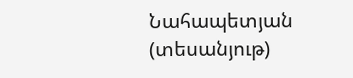Նահապետյան (տեսանյութ)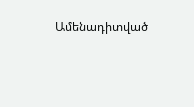Ամենադիտված